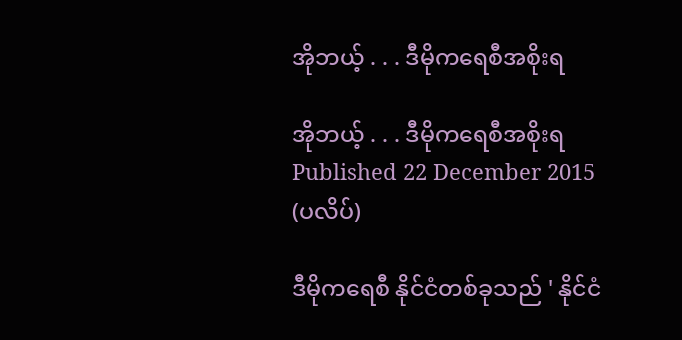အိုဘယ့် . . . ဒီမိုကရေစီအစိုးရ

အိုဘယ့် . . . ဒီမိုကရေစီအစိုးရ
Published 22 December 2015
(ပလိပ်)

ဒီမိုကရေစီ နိုင်ငံတစ်ခုသည် ' နိုင်ငံ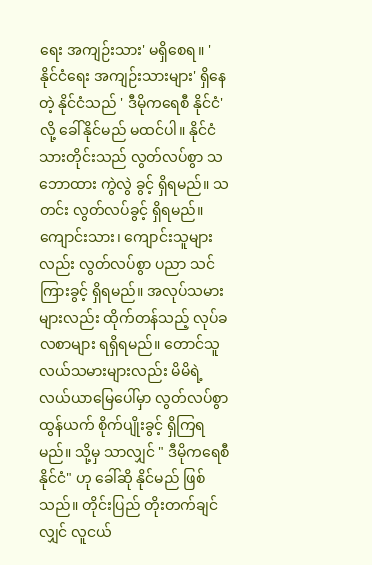ရေး အကျဉ်းသား' မရှိစေရ။ ' နိုင်ငံရေး အကျဉ်းသားများ' ရှိနေတဲ့ နိုင်ငံသည် ' ဒီမိုကရေစီ နိုင်ငံ' လို့ ခေါ်နိုင်မည် မထင်ပါ။ နိုင်ငံသားတိုင်းသည် လွတ်လပ်စွာ သဘောထား ကွဲလွဲ ခွင့် ရှိရမည်။ သတင်း လွတ်လပ်ခွင့် ရှိရမည်။ ကျောင်းသား၊ ကျောင်းသူများလည်း လွတ်လပ်စွာ ပညာ သင်ကြားခွင့် ရှိရမည်။ အလုပ်သမားများလည်း ထိုက်တန်သည့် လုပ်ခ လစာများ ရရှိရမည်။ တောင်သူ လယ်သမားများလည်း မိမိရဲ့လယ်ယာမြေပေါ်မှာ လွတ်လပ်စွာ ထွန်ယက် စိုက်ပျိုးခွင့် ရှိကြရမည်။ သို့မှ သာလျှင် " ဒီမိုကရေစီနိုင်ငံ" ဟု ခေါ်ဆို နိုင်မည် ဖြစ်သည်။ တိုင်းပြည် တိုးတက်ချင်လျှင် လူငယ်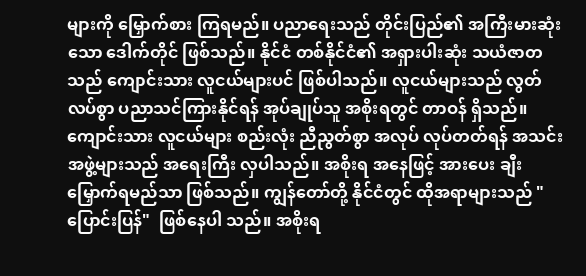များကို မြှောက်စား ကြရမည်။ ပညာရေးသည် တိုင်းပြည်၏ အကြီးမားဆုံးသော ဒေါက်တိုင် ဖြစ်သည်။ နိုင်ငံ တစ်နိုင်ငံ၏ အရှားပါးဆုံး သယံဇာတသည် ကျောင်းသား လူငယ်များပင် ဖြစ်ပါသည်။ လူငယ်များသည် လွတ်လပ်စွာ ပညာသင်ကြားနိုင်ရန် အုပ်ချုပ်သူ အစိုးရတွင် တာဝန် ရှိသည်။ ကျောင်းသား လူငယ်များ စည်းလုံး ညီညွတ်စွာ အလုပ် လုပ်တတ်ရန် အသင်းအဖွဲ့များသည် အရေးကြီး လှပါသည်။ အစိုးရ အနေဖြင့် အားပေး ချီးမြှောက်ရမည်သာ ဖြစ်သည်။ ကျွန်တော်တို့ နိုင်ငံတွင် ထိုအရာများသည် " ပြောင်းပြန်"  ဖြစ်နေပါ သည်။ အစိုးရ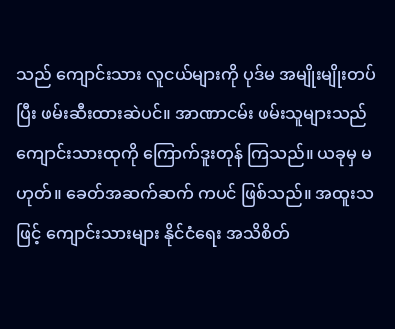သည် ကျောင်းသား လူငယ်များကို ပုဒ်မ အမျိုးမျိုးတပ်ပြီး ဖမ်းဆီးထားဆဲပင်။ အာဏာငမ်း ဖမ်းသူများသည် ကျောင်းသားထုကို ကြောက်ဒူးတုန် ကြသည်။ ယခုမှ မဟုတ်။ ခေတ်အဆက်ဆက် ကပင် ဖြစ်သည်။ အထူးသဖြင့် ကျောင်းသားများ နိုင်ငံရေး အသိစိတ်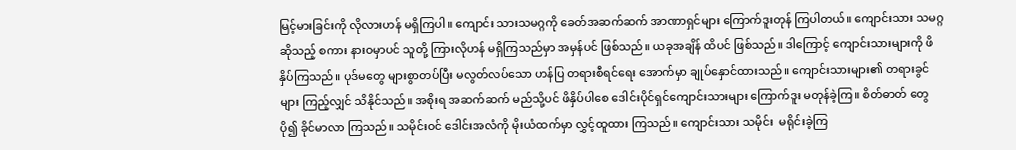မြင့်မားခြင်းကို လိုလားဟန် မရှိကြပါ။ ကျောင်း သားသမဂ္ဂကို ခေတ်အဆက်ဆက် အာဏာရှင်များ ကြောက်ဒူးတုန် ကြပါတယ်။ ကျောင်းသား သမဂ္ဂဆိုသည့် စကား နားဝမှာပင် သူတို့ ကြားလိုဟန် မရှိကြသည်မှာ အမှန်ပင် ဖြစ်သည်။ ယခုအချိန် ထိပင် ဖြစ်သည်။ ဒါကြောင့် ကျောင်းသားများကို ဖိနှိပ်ကြသည်။ ပုဒ်မတွေ များစွာတပ်ပြီး မလွတ်လပ်သော ဟန်ပြ တရားစီရင်ရေး အောက်မှာ ချုပ်နှောင်ထားသည်။ ကျောင်းသားများ၏ တရားခွင်များ ကြည့်လျှင် သိနိုင်သည်။ အစိုးရ အဆက်ဆက် မည်သို့ပင် ဖိနှိပ်ပါစေ ဒေါင်းပိုင်ရှင်ကျောင်းသားများ ကြောက်ဒူး မတုန်ခဲ့ကြ။ စိတ်ဓာတ် တွေ ပို၍ ခိုင်မာလာ ကြသည်။ သမိုင်းဝင် ဒေါင်းအလံကို မိုးယံထက်မှာ လွှင့်ထူထား ကြသည်။ ကျောင်းသား သမိုင်း  မရိုင်းခဲ့ကြ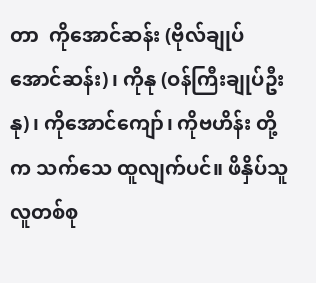တာ  ကိုအောင်ဆန်း (ဗိုလ်ချုပ်အောင်ဆန်း)၊ ကိုနု (ဝန်ကြီးချုပ်ဦးနု)၊ ကိုအောင်ကျော်၊ ကိုဗဟိန်း တို့က သက်သေ ထူလျက်ပင်။ ဖိနှိပ်သူ လူတစ်စု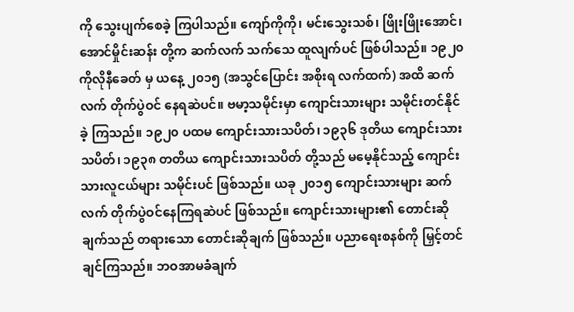ကို သွေးပျက်စေခဲ့ ကြပါသည်။ ကျော်ကိုကို၊ မင်းသွေးသစ်၊ ဖြိုးဖြိုးအောင်၊ အောင်မှိုင်းဆန်း တို့က ဆက်လက် သက်သေ ထူလျက်ပင် ဖြစ်ပါသည်။ ၁၉၂၀ ကိုလိုနီခေတ် မှ ယနေ့ ၂၀၁၅ (အသွင်ပြောင်း အစိုးရ လက်ထက်) အထိ ဆက်လက် တိုက်ပွဲဝင် နေရဆဲပင်။ ဗမာ့သမိုင်းမှာ ကျောင်းသားများ သမိုင်းတင်နိုင်ခဲ့ ကြသည်။ ၁၉၂၀ ပထမ ကျောင်းသားသပိတ်၊ ၁၉၃၆ ဒုတိယ ကျောင်းသားသပိတ်၊ ၁၉၃၈ တတိယ ကျောင်းသားသပိတ် တို့သည် မမေ့နိုင်သည့် ကျောင်းသားလူငယ်များ သမိုင်းပင် ဖြစ်သည်။ ယခု ၂၀၁၅ ကျောင်းသားများ ဆက်လက် တိုက်ပွဲဝင်နေကြရဆဲပင် ဖြစ်သည်။ ကျောင်းသားများ၏ တောင်းဆိုချက်သည် တရားသော တောင်းဆိုချက် ဖြစ်သည်။ ပညာရေးစနစ်ကို မြှင့်တင်ချင်ကြသည်။ ဘဝအာမခံချက်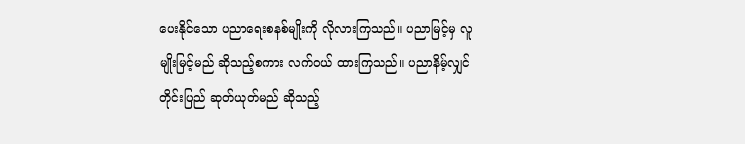ပေးနိုင်သော ပညာရေးစနစ်မျိုးကို လိုလားကြသည်။ ပညာမြင့်မှ လူမျိုးမြင့်မည် ဆိုသည့်စကား လက်ဝယ် ထားကြသည်။ ပညာနိမ့်လျှင် တိုင်းပြည် ဆုတ်ယုတ်မည် ဆိုသည့်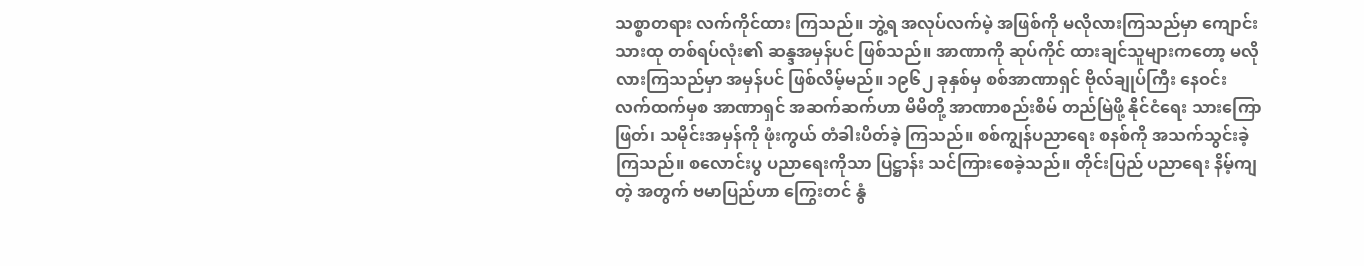သစ္စာတရား လက်ကိုင်ထား ကြသည်။ ဘွဲ့ရ အလုပ်လက်မဲ့ အဖြစ်ကို မလိုလားကြသည်မှာ ကျောင်းသားထု တစ်ရပ်လုံး၏ ဆန္ဒအမှန်ပင် ဖြစ်သည်။ အာဏာကို ဆုပ်ကိုင် ထားချင်သူများကတော့ မလိုလားကြသည်မှာ အမှန်ပင် ဖြစ်လိမ့်မည်။ ၁၉၆၂ ခုနှစ်မှ စစ်အာဏာရှင် ဗိုလ်ချုပ်ကြီး နေဝင်း လက်ထက်မှစ အာဏာရှင် အဆက်ဆက်ဟာ မိမိတို့ အာဏာစည်းစိမ် တည်မြဲဖို့ နိုင်ငံရေး သားကြောဖြတ်၊ သမိုင်းအမှန်ကို ဖုံးကွယ် တံခါးပိတ်ခဲ့ ကြသည်။ စစ်ကျွန်ပညာရေး စနစ်ကို အသက်သွင်းခဲ့ကြသည်။ စလောင်းပွ ပညာရေးကိုသာ ပြဋ္ဌာန်း သင်ကြားစေခဲ့သည်။ တိုင်းပြည် ပညာရေး နိမ့်ကျတဲ့ အတွက် ဗမာပြည်ဟာ ကြွေးတင် နွံ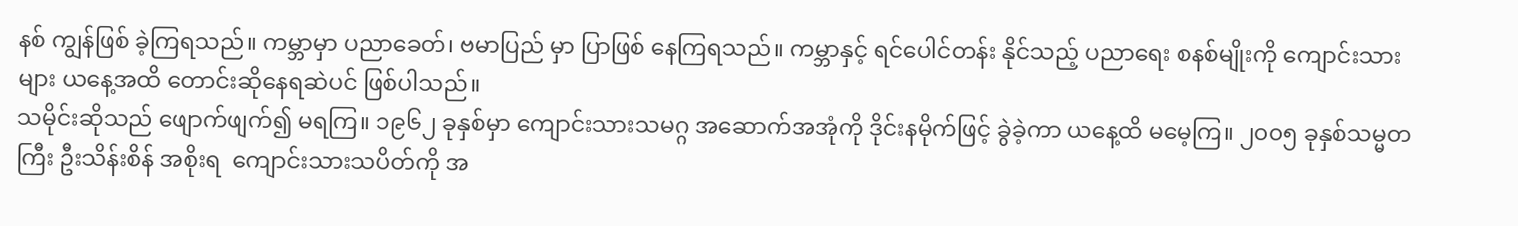နစ် ကျွန်ဖြစ် ခဲ့ကြရသည်။ ကမ္ဘာမှာ ပညာခေတ်၊ ဗမာပြည် မှာ ပြာဖြစ် နေကြရသည်။ ကမ္ဘာနှင့် ရင်ပေါင်တန်း နိုင်သည့် ပညာရေး စနစ်မျိုးကို ကျောင်းသားများ ယနေ့အထိ တောင်းဆိုနေရဆဲပင် ဖြစ်ပါသည်။
သမိုင်းဆိုသည် ဖျောက်ဖျက်၍ မရကြ။ ၁၉၆၂ ခုနှစ်မှာ ကျောင်းသားသမဂ္ဂ အဆောက်အအုံကို ဒိုင်းနမိုက်ဖြင့် ခွဲခဲ့ကာ ယနေ့ထိ မမေ့ကြ။ ၂၀၀၅ ခုနှစ်သမ္မတကြီး ဦးသိန်းစိန် အစိုးရ  ကျောင်းသားသပိတ်ကို အ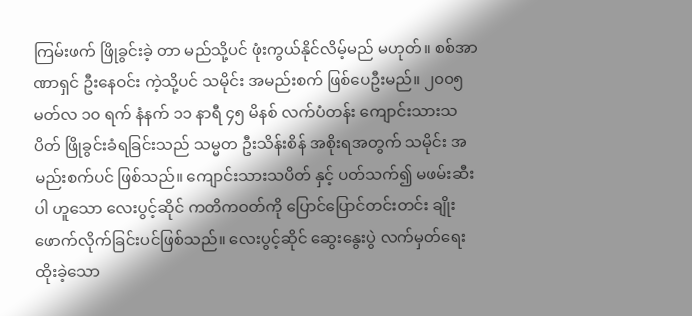ကြမ်းဖက် ဖြိုခွင်းခဲ့ တာ မည်သို့ပင် ဖုံးကွယ်နိုင်လိမ့်မည် မဟုတ်။ စစ်အာဏာရှင် ဦးနေဝင်း ကဲ့သို့ပင် သမိုင်း အမည်းစက် ဖြစ်ပေဦးမည်။ ၂၀၀၅ မတ်လ ၁၀ ရက် နံနက် ၁၁ နာရီ ၄၅ မိနစ် လက်ပံတန်း ကျောင်းသားသပိတ် ဖြိုခွင်းခံရခြင်းသည် သမ္မတ ဦးသိန်းစိန် အစိုးရအတွက် သမိုင်း အမည်းစက်ပင် ဖြစ်သည်။ ကျောင်းသားသပိတ် နှင့် ပတ်သက်၍ မဖမ်းဆီးပါ ဟူသော လေးပွင့်ဆိုင် ကတိကဝတ်ကို ပြောင်ပြောင်တင်းတင်း ချိုးဖောက်လိုက်ခြင်းပင်ဖြစ်သည်။ လေးပွင့်ဆိုင် ဆွေးနွေးပွဲ လက်မှတ်ရေးထိုးခဲ့သော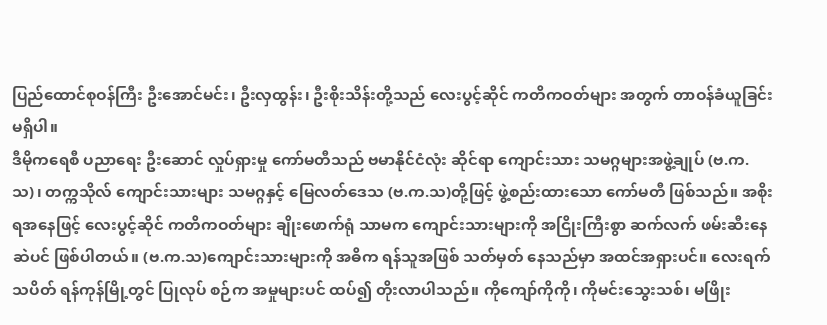ပြည်ထောင်စုဝန်ကြီး ဦးအောင်မင်း၊ ဦးလှထွန်း၊ ဦးစိုးသိန်းတို့သည် လေးပွင့်ဆိုင် ကတိကဝတ်များ အတွက် တာဝန်ခံယူခြင်း မရှိပါ။
ဒီမိုကရေစီ ပညာရေး ဦးဆောင် လှုပ်ရှားမှု ကော်မတီသည် ဗမာနိုင်ငံလုံး ဆိုင်ရာ ကျောင်းသား သမဂ္ဂများအဖွဲ့ချုပ် (ဗ.က.သ)၊ တက္ကသိုလ် ကျောင်းသားများ သမဂ္ဂနှင့် မြေလတ်ဒေသ (ဗ.က.သ)တို့ဖြင့် ဖွဲ့စည်းထားသော ကော်မတီ ဖြစ်သည်။ အစိုးရအနေဖြင့် လေးပွင့်ဆိုင် ကတိကဝတ်များ ချိုးဖောက်ရုံ သာမက ကျောင်းသားများကို အငြိုးကြီးစွာ ဆက်လက် ဖမ်းဆီးနေဆဲပင် ဖြစ်ပါတယ်။ (ဗ.က.သ)ကျောင်းသားများကို အဓိက ရန်သူအဖြစ် သတ်မှတ် နေသည်မှာ အထင်အရှားပင်။ လေးရက်သပိတ် ရန်ကုန်မြို့တွင် ပြုလုပ် စဉ်က အမှုများပင် ထပ်၍ တိုးလာပါသည်။ ကိုကျော်ကိုကို၊ ကိုမင်းသွေးသစ်၊ မဖြိုး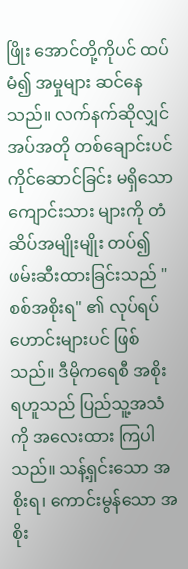ဖြိုး အောင်တို့ကိုပင် ထပ်မံ၍ အမှုများ ဆင်နေသည်။ လက်နက်ဆိုလျှင် အပ်အတို တစ်ချောင်းပင် ကိုင်ဆောင်ခြင်း မရှိသော ကျောင်းသား များကို တံဆိပ်အမျိုးမျိုး တပ်၍ ဖမ်းဆီးထားခြင်းသည် " စစ်အစိုးရ" ၏ လုပ်ရပ်ဟောင်းများပင် ဖြစ်သည်။ ဒီမိုကရေစီ အစိုးရဟူသည် ပြည်သူ့အသံကို အလေးထား ကြပါသည်။ သန့်ရှင်းသော အစိုးရ၊ ကောင်းမွန်သော အစိုး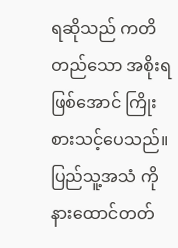ရဆိုသည် ကတိတည်သော အစိုးရဖြစ်အောင် ကြိုးစားသင့်ပေသည်။ ပြည်သူ့အသံ ကို နားထောင်တတ်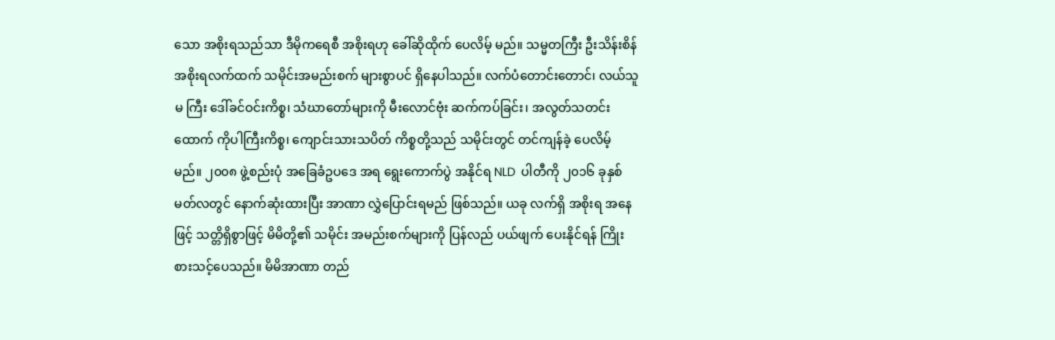သော အစိုးရသည်သာ ဒီမိုကရေစီ အစိုးရဟု ခေါ်ဆိုထိုက် ပေလိမ့် မည်။ သမ္မတကြီး ဦးသိန်းစိန် အစိုးရလက်ထက် သမိုင်းအမည်းစက် များစွာပင် ရှိနေပါသည်။ လက်ပံတောင်းတောင်၊ လယ်သူမ ကြီး ဒေါ်ခင်ဝင်းကိစ္စ၊ သံဃာတော်များကို မီးလောင်ဗုံး ဆက်ကပ်ခြင်း၊ အလွတ်သတင်းထောက် ကိုပါကြီးကိစ္စ၊ ကျောင်းသားသပိတ် ကိစ္စတို့သည် သမိုင်းတွင် တင်ကျန်ခဲ့ ပေလိမ့်မည်။ ၂၀၀၈ ဖွဲ့စည်းပုံ အခြေခံဥပဒေ အရ ရွေးကောက်ပွဲ အနိုင်ရ NLD  ပါတီကို ၂၀၁၆ ခုနှစ် မတ်လတွင် နောက်ဆုံးထားပြီး အာဏာ လွှဲပြောင်းရမည် ဖြစ်သည်။ ယခု လက်ရှိ အစိုးရ အနေဖြင့် သတ္တိရှိစွာဖြင့် မိမိတို့၏ သမိုင်း အမည်းစက်များကို ပြန်လည် ပယ်ဖျက် ပေးနိုင်ရန် ကြိုးစားသင့်ပေသည်။ မိမိအာဏာ တည်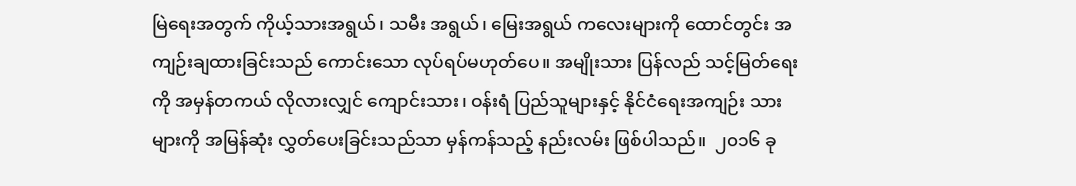မြဲရေးအတွက် ကိုယ့်သားအရွယ်၊ သမီး အရွယ်၊ မြေးအရွယ် ကလေးများကို ထောင်တွင်း အကျဉ်းချထားခြင်းသည် ကောင်းသော လုပ်ရပ်မဟုတ်ပေ။ အမျိုးသား ပြန်လည် သင့်မြတ်ရေးကို အမှန်တကယ် လိုလားလျှင် ကျောင်းသား၊ ဝန်းရံ ပြည်သူများနှင့် နိုင်ငံရေးအကျဉ်း သားများကို အမြန်ဆုံး လွှတ်ပေးခြင်းသည်သာ မှန်ကန်သည့် နည်းလမ်း ဖြစ်ပါသည်။  ၂၀၁၆ ခု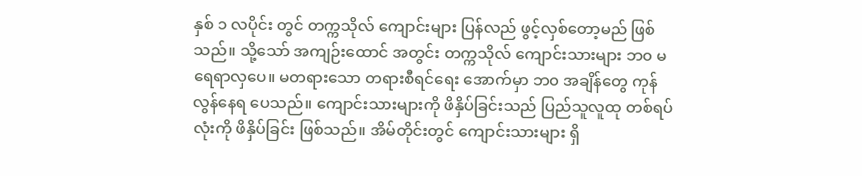နှစ် ၁ လပိုင်း တွင် တက္ကသိုလ် ကျောင်းများ ပြန်လည် ဖွင့်လှစ်တော့မည် ဖြစ်သည်။ သို့သော် အကျဉ်းထောင် အတွင်း တက္ကသိုလ် ကျောင်းသားများ ဘ၀ မရေရာလှပေ။ မတရားသော တရားစီရင်ရေး အောက်မှာ ဘ၀ အချိန်တွေ ကုန်လွန်နေရ ပေသည်။ ကျောင်းသားများကို ဖိနှိပ်ခြင်းသည် ပြည်သူလူထု တစ်ရပ်လုံးကို ဖိနှိပ်ခြင်း ဖြစ်သည်။ အိမ်တိုင်းတွင် ကျောင်းသားများ ရှိ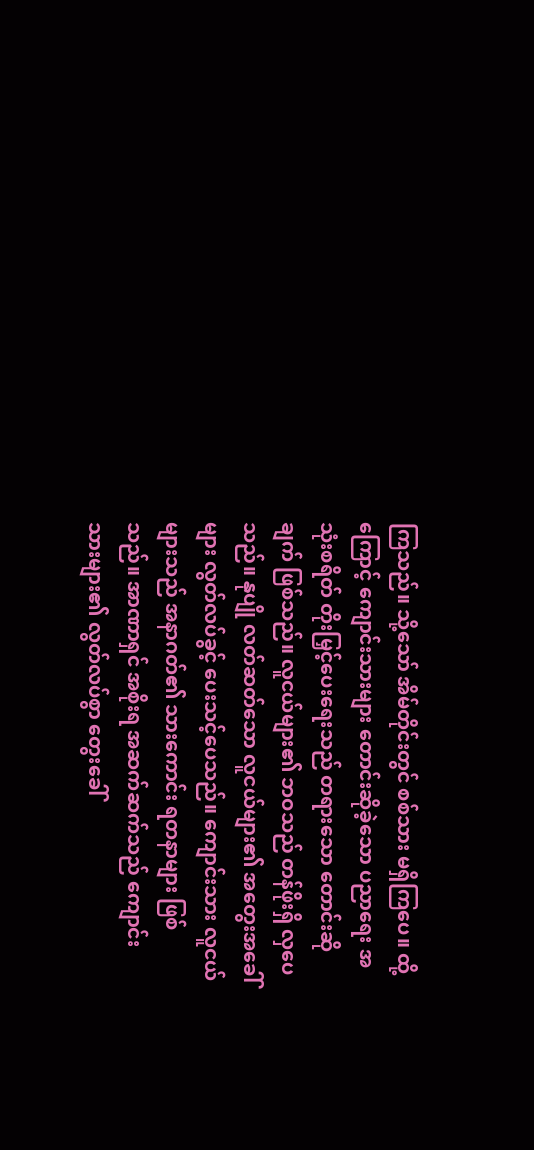ကြသည်။ သို့သော် အိမ်တိုင်းတွင် စစ်သား မရှိကြပေ။ ထို့ကြောင့် ကျောင်းသားများ တောင်းဆိုခဲ့သော ပညာရေး အသုံးစရိတ် တိုးမြှင့်ပေးရေးသည် တရားသော တောင်းဆိုချက် ဖြစ်သည်။ လူငယ်များ၏ ဘဝသည် တန်ဖိုးရှိ လှပေသည်။ နုပျို လတ်ဆတ်သော လူငယ်များ၏ အတွေးအခေါ်များ လွတ်လပ်ခွင့် ပေးသင့်ပေသည်။ ကျောင်းသား လူငယ်များသည် အနာဂတ်၏ သားကောင်း ရတနာများ ဖြစ်သည်။ အာဏာရှင် အစိုးရ အဆက်ဆက်သည် ကျောင်းသားများ၏ လွတ်လပ်စွာ တွေးခေါ်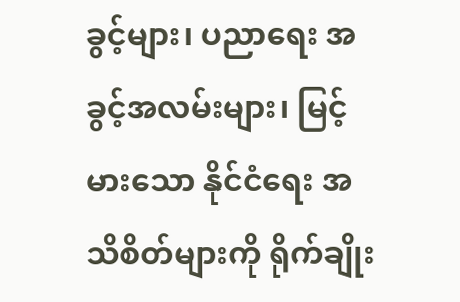ခွင့်များ၊ ပညာရေး အခွင့်အလမ်းများ၊ မြင့်မားသော နိုင်ငံရေး အသိစိတ်များကို ရိုက်ချိုး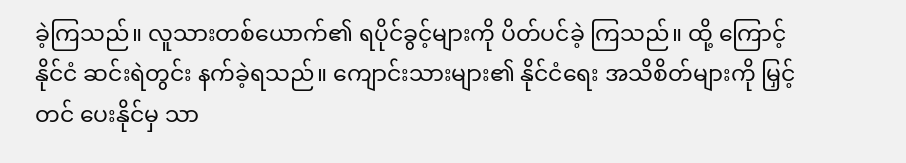ခဲ့ကြသည်။ လူသားတစ်ယောက်၏ ရပိုင်ခွင့်များကို ပိတ်ပင်ခဲ့ ကြသည်။ ထို့ ကြောင့် နိုင်ငံ ဆင်းရဲတွင်း နက်ခဲ့ရသည်။ ကျောင်းသားများ၏ နိုင်ငံရေး အသိစိတ်များကို မြှင့်တင် ပေးနိုင်မှ သာ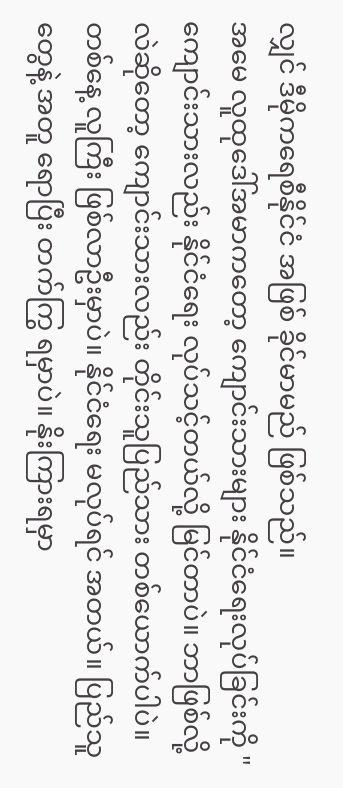လျှင် ဒီမိုကရေစီနိုင်ငံ အဖြစ် ခိုင်မာမည် ဖြစ်သည်။
အမေ လူထုဒေါ်အမာကတော့ ကျောင်းသားများ နိုင်ငံရေးလုပ်ခြင်းကို "ကျောင်းသားလည်း နိုင်ငံရေး လုပ်သင့်တယ်လို့ မြင်တာပဲ။ ဘာဖြစ်လို့လဲဆိုတော့ ကျောင်းသားလည်း တိုင်းသူပြည်သား တစ်ယောက်ပါပဲ။ တစ်နေ့ လူကြီး ဖြစ်လာဦးမှာပဲ။ နိုင်ငံရေး မလုပ်ရင် အတယ်။ ပြည်သူတွေနဲ့ အတူ ရောပြီး တက်ကြွ ရမှာပဲ။ နိုးကြားရမှာ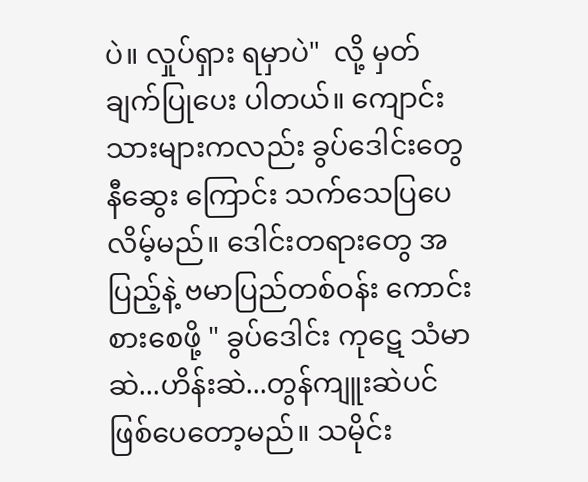ပဲ။ လှုပ်ရှား ရမှာပဲ"  လို့ မှတ်ချက်ပြုပေး ပါတယ်။ ကျောင်းသားများကလည်း ခွပ်ဒေါင်းတွေ နီဆွေး ကြောင်း သက်သေပြပေ လိမ့်မည်။ ဒေါင်းတရားတွေ အပြည့်နဲ့ ဗမာပြည်တစ်ဝန်း ကောင်းစားစေဖို့ " ခွပ်ဒေါင်း ကုဋေ သံမာဆဲ...ဟိန်းဆဲ...တွန်ကျူးဆဲပင် ဖြစ်ပေတော့မည်။ သမိုင်း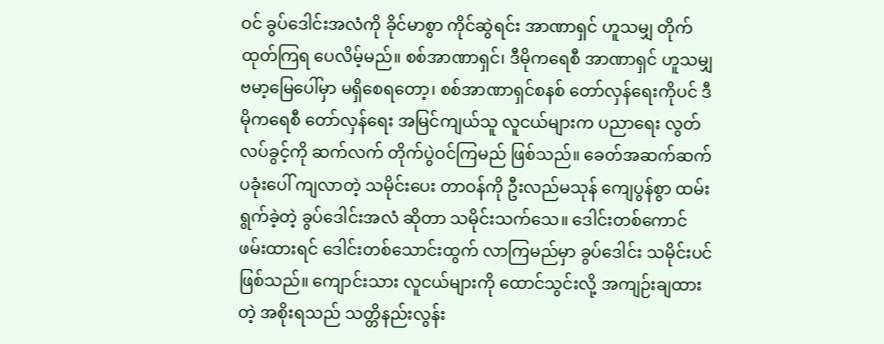ဝင် ခွပ်ဒေါင်းအလံကို ခိုင်မာစွာ ကိုင်ဆွဲရင်း အာဏာရှင် ဟူသမျှ တိုက်ထုတ်ကြရ ပေလိမ့်မည်။ စစ်အာဏာရှင်၊ ဒီမိုကရေစီ အာဏာရှင် ဟူသမျှ ဗမာ့မြေပေါ်မှာ မရှိစေရတော့၊ စစ်အာဏာရှင်စနစ် တော်လှန်ရေးကိုပင် ဒီမိုကရေစီ တော်လှန်ရေး အမြင်ကျယ်သူ လူငယ်များက ပညာရေး လွတ်လပ်ခွင့်ကို ဆက်လက် တိုက်ပွဲဝင်ကြမည် ဖြစ်သည်။ ခေတ်အဆက်ဆက် ပခုံးပေါ် ကျလာတဲ့ သမိုင်းပေး တာဝန်ကို ဦးလည်မသုန် ကျေပွန်စွာ ထမ်းရွက်ခဲ့တဲ့ ခွပ်ဒေါင်းအလံ ဆိုတာ သမိုင်းသက်သေ။ ဒေါင်းတစ်ကောင် ဖမ်းထားရင် ဒေါင်းတစ်သောင်းထွက် လာကြမည်မှာ ခွပ်ဒေါင်း သမိုင်းပင် ဖြစ်သည်။ ကျောင်းသား လူငယ်များကို ထောင်သွင်းလို့ အကျဉ်းချထားတဲ့ အစိုးရသည် သတ္တိနည်းလွန်း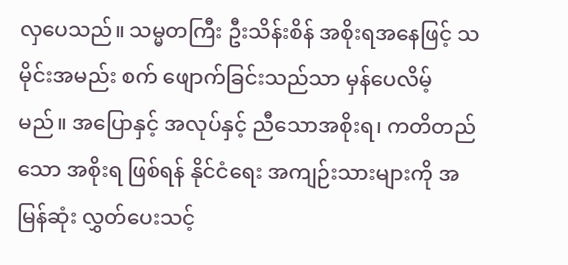လှပေသည်။ သမ္မတကြီး ဦးသိန်းစိန် အစိုးရအနေဖြင့် သမိုင်းအမည်း စက် ဖျောက်ခြင်းသည်သာ မှန်ပေလိမ့်မည်။ အပြောနှင့် အလုပ်နှင့် ညီသောအစိုးရ၊ ကတိတည်သော အစိုးရ ဖြစ်ရန် နိုင်ငံရေး အကျဉ်းသားများကို အမြန်ဆုံး လွှတ်ပေးသင့်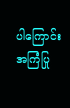ပါကြောင်း အကြံပြု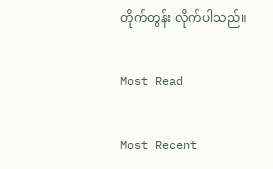တိုက်တွန်း လိုက်ပါသည်။

Most Read

Most Recent